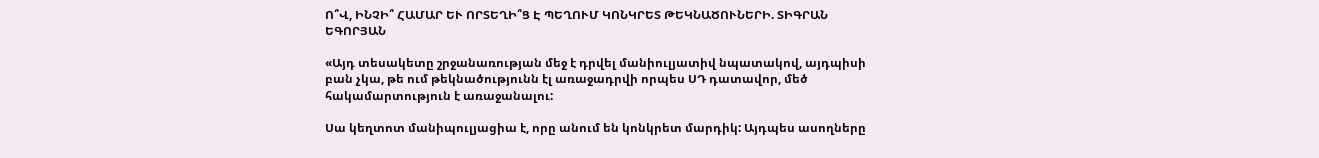Ո՞Վ, ԻՆՉԻ՞ ՀԱՄԱՐ ԵՒ ՈՐՏԵՂԻ՞Ց Է ՊԵՂՈՒՄ ԿՈՆԿՐԵՏ ԹԵԿՆԱԾՈՒՆԵՐԻ. ՏԻԳՐԱՆ ԵԳՈՐՅԱՆ

«Այդ տեսակետը շրջանառության մեջ է դրվել մանիուլյատիվ նպատակով, այդպիսի բան չկա, թե ում թեկնածությունն էլ առաջադրվի որպես ՍԴ դատավոր, մեծ հակամարտություն է առաջանալու:

Սա կեղտոտ մանիպուլյացիա է, որը անում են կոնկրետ մարդիկ: Այդպես ասողները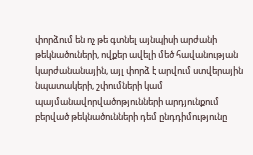փորձում են ոչ թե գտնել այնպիսի արժանի թեկնածուների, ովքեր ավելի մեծ հավանության կարժանանային, այլ փորձ է արվում ստվերային նպատակերի, շփումների կամ պայմանավորվածոթյունների արդյունքում բերված թեկնածունների դեմ ընդդիմությունը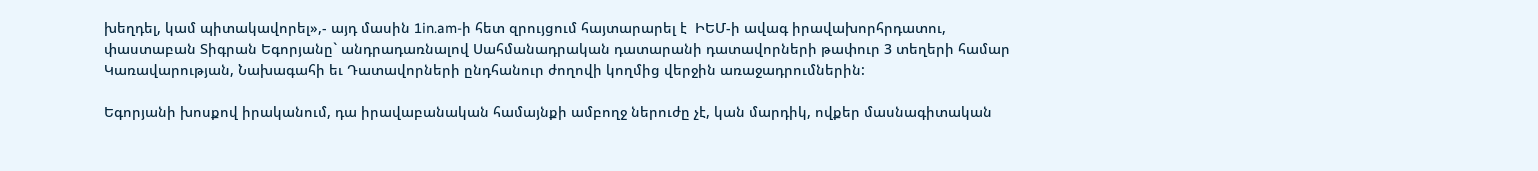խեղդել, կամ պիտակավորել»,- այդ մասին 1in.am-ի հետ զրույցում հայտարարել է  ԻԵՄ-ի ավագ իրավախորհրդատու, փաստաբան Տիգրան Եգորյանը` անդրադառնալով Սահմանադրական դատարանի դատավորների թափուր 3 տեղերի համար Կառավարության, Նախագահի եւ Դատավորների ընդհանուր ժողովի կողմից վերջին առաջադրումներին:

Եգորյանի խոսքով իրականում, դա իրավաբանական համայնքի ամբողջ ներուժը չէ, կան մարդիկ, ովքեր մասնագիտական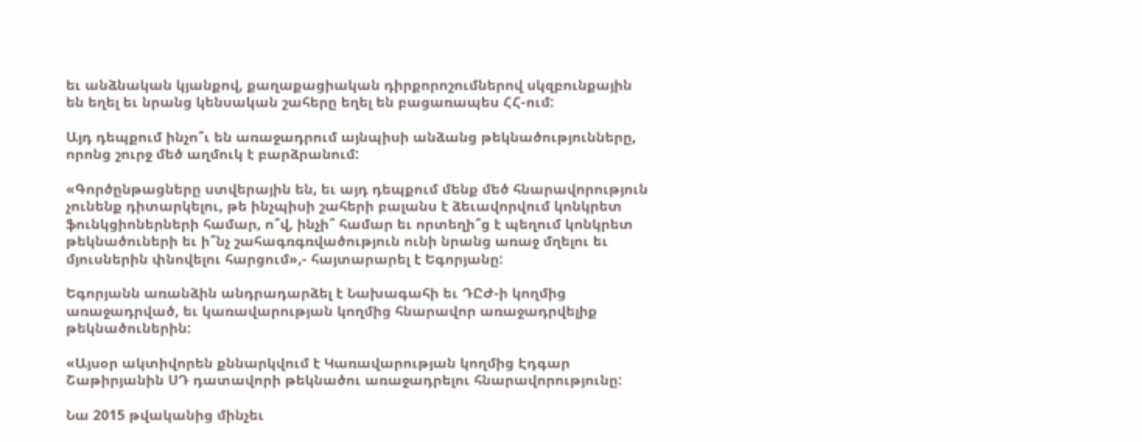եւ անձնական կյանքով, քաղաքացիական դիրքորոշումներով սկզբունքային են եղել եւ նրանց կենսական շահերը եղել են բացառապես ՀՀ-ում:

Այդ դեպքում ինչո՞ւ են առաջադրում այնպիսի անձանց թեկնածությունները, որոնց շուրջ մեծ աղմուկ է բարձրանում:

«Գործընթացները ստվերային են, եւ այդ դեպքում մենք մեծ հնարավորություն չունենք դիտարկելու, թե ինչպիսի շահերի բալանս է ձեւավորվում կոնկրետ ֆունկցիոներների համար, ո՞վ, ինչի՞ համար եւ որտեղի՞ց է պեղում կոնկրետ թեկնածուների եւ ի՞նչ շահագռգռվածություն ունի նրանց առաջ մղելու եւ մյուսներին փնովելու հարցում»,- հայտարարել է Եգորյանը:

Եգորյանն առանձին անդրադարձել է Նախագահի եւ ԴԸԺ-ի կողմից առաջադրված, եւ կառավարության կողմից հնարավոր առաջադրվելիք թեկնածուներին:

«Այսօր ակտիվորեն քննարկվում է Կառավարության կողմից Էդգար Շաթիրյանին ՍԴ դատավորի թեկնածու առաջադրելու հնարավորությունը:

Նա 2015 թվականից մինչեւ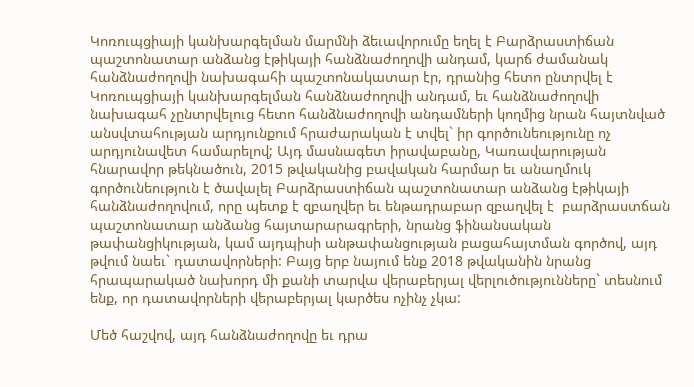Կոռուպցիայի կանխարգելման մարմնի ձեւավորումը եղել է Բարձրաստիճան պաշտոնատար անձանց էթիկայի հանձնաժողովի անդամ, կարճ ժամանակ հանձնաժողովի նախագահի պաշտոնակատար էր, դրանից հետո ընտրվել է Կոռուպցիայի կանխարգելման հանձնաժողովի անդամ, եւ հանձնաժողովի նախագահ չընտրվելուց հետո հանձնաժողովի անդամների կողմից նրան հայտնված անսվտահության արդյունքում հրաժարական է տվել` իր գործունեությունը ոչ արդյունավետ համարելով; Այդ մասնագետ իրավաբանը, Կառավարության հնարավոր թեկնածուն, 2015 թվականից բավական հարմար եւ անաղմուկ գործունեություն է ծավալել Բարձրաստիճան պաշտոնատար անձանց էթիկայի հանձնաժողովում, որը պետք է զբաղվեր եւ ենթադրաբար զբաղվել է  բարձրաստճան պաշտոնատար անձանց հայտարարագրերի, նրանց ֆինանսական թափանցիկության, կամ այդպիսի անթափանցության բացահայտման գործով, այդ թվում նաեւ` դատավորների: Բայց երբ նայում ենք 2018 թվականին նրանց հրապարակած նախորդ մի քանի տարվա վերաբերյալ վերլուծությունները` տեսնում ենք, որ դատավորների վերաբերյալ կարծես ոչինչ չկա:

Մեծ հաշվով, այդ հանձնաժողովը եւ դրա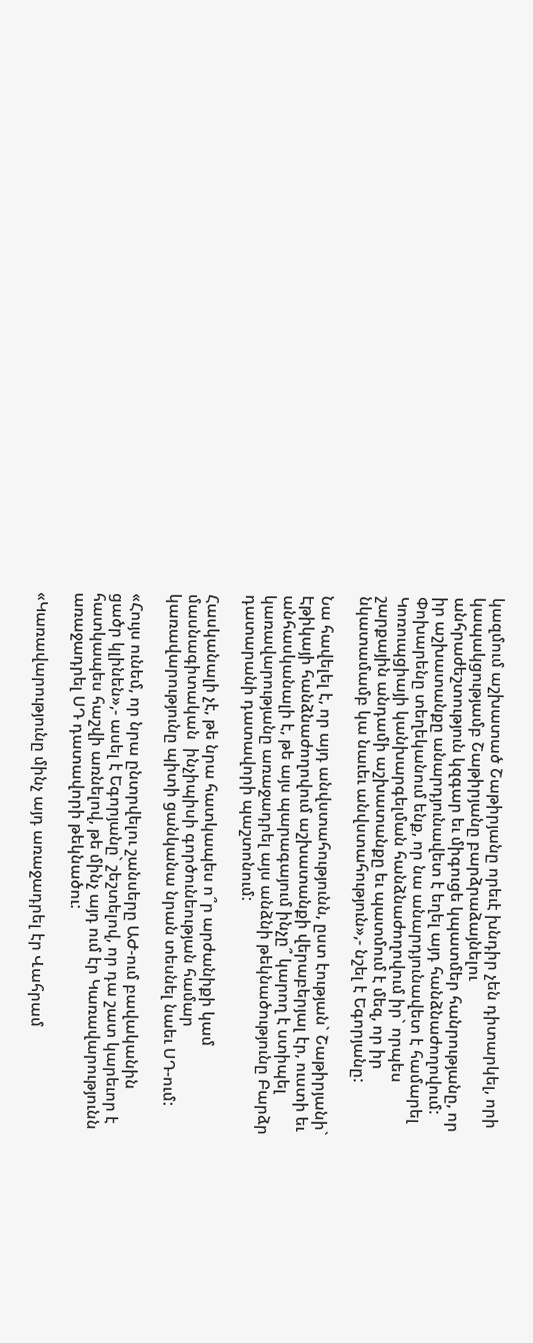կազմում աշխատած Շաթիրյանը որեւէ խնդիր չեն դիտարկել, որի կապակցությամբ Շաթիրյանը բարձրաձայնելու անհրաժեշտություն կզգար եւ միգուցե կպատմեր հանրությանը, որ իր աշխատանքը անարդյունավետ է եղել այդ հանձնաժողովում: Փոխարենը տեղեկանում ենք, որ նա անարդյունավետ է համարել Կոռուպցիայի կանխարգելման հանձնաժողովում իր` որպես շարքային անդամի աշխատանքը եւ պատմում է մեզ, որ իր նկատամամբ կա նաւեւ անվստահություն»,- նշել է Եգորյանը:

Նա հավելել է, որ այդ անվստահությունն, ըստ էության` Շաթիրյանի` Էթիկայի հանձնաժողովում աշխատանքի վերաբերյալ էր, ուստի եւ անհասկանալի է, թե այս պարագայում ինչը՞ կարող է ստիպել կառավարությանը առաջադրել այս անձնի թեկնածությունը Բարձր դատարանի դատավորի պաշտոնում:

Հասկանալի չէ, թե նրա հատկապես ո՞ր արժանիքի կամ մասնագիտական  ինչիպիսի գործունեության համար կառավարությունը պիտի ցանկանա նրան տեսնել նաեւ ՍԴ-ում:

«Հույս ունեմ, որ նրա ընտրվելու շանսերը ԱԺ-ում բավականին ցածր կլինեն»,- ասել է Եգորյանը` շեշտելով, որ դա շատ կարեւոր է հատկապես հաշվի առնելով, թե մինչ այդ ում էր Կառավարությունն առաջադրել ՍԴ դատավորի թեկնածու:

«Կառավարությունը մինչ այդ առաջադրել էր Վահրամ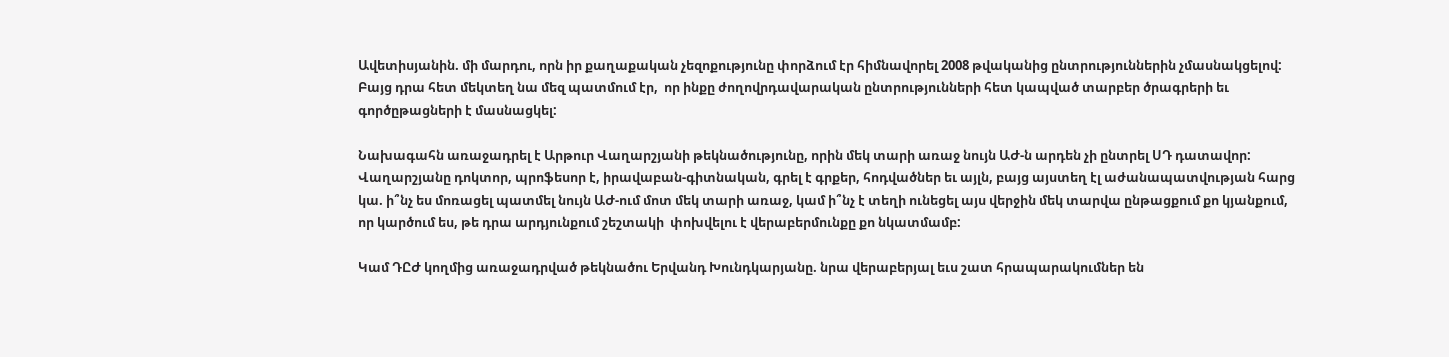Ավետիսյանին. մի մարդու, որն իր քաղաքական չեզոքությունը փորձում էր հիմնավորել 2008 թվականից ընտրություններին չմասնակցելով: Բայց դրա հետ մեկտեղ նա մեզ պատմում էր,  որ ինքը ժողովրդավարական ընտրությունների հետ կապված տարբեր ծրագրերի եւ գործըթացների է մասնացկել:

Նախագահն առաջադրել է Արթուր Վաղարշյանի թեկնածությունը, որին մեկ տարի առաջ նույն ԱԺ-ն արդեն չի ընտրել ՍԴ դատավոր: Վաղարշյանը դոկտոր, պրոֆեսոր է, իրավաբան-գիտնական, գրել է գրքեր, հոդվածներ եւ այլն, բայց այստեղ էլ աժանապատվության հարց կա. ի՞նչ ես մոռացել պատմել նույն ԱԺ-ում մոտ մեկ տարի առաջ, կամ ի՞նչ է տեղի ունեցել այս վերջին մեկ տարվա ընթացքում քո կյանքում, որ կարծում ես, թե դրա արդյունքում շեշտակի  փոխվելու է վերաբերմունքը քո նկատմամբ:

Կամ ԴԸԺ կողմից առաջադրված թեկնածու Երվանդ Խունդկարյանը. նրա վերաբերյալ եւս շատ հրապարակումներ են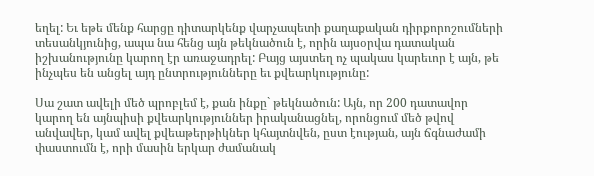եղել: Եւ եթե մենք հարցը դիտարկենք վարչապետի քաղաքական դիրքորոշումների տեսանկյունից, ապա նա հենց այն թեկնածուն է, որին այսօրվա դատական իշխանությունը կարող էր առաջադրել: Բայց այստեղ ոչ պակաս կարեւոր է այն, թե ինչպես են անցել այդ ընտրությունները եւ քվեարկությունը:

Սա շատ ավելի մեծ պրոբլեմ է, քան ինքը` թեկնածուն: Այն, որ 200 դատավոր կարող են այնպիսի քվեարկություններ իրականացնել, որոնցում մեծ թվով անվավեր, կամ ավել քվեաթերթիկներ կհայտնվեն, ըստ էության, այն ճգնաժամի փաստումն է, որի մասին երկար ժամանակ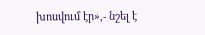խոսվում էր»,- նշել է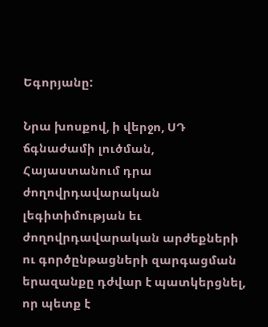Եգորյանը:

Նրա խոսքով, ի վերջո, ՍԴ ճգնաժամի լուծման, Հայաստանում դրա ժողովրդավարական լեգիտիմության եւ ժողովրդավարական արժեքների ու գործընթացների զարգացման երազանքը դժվար է պատկերցնել, որ պետք է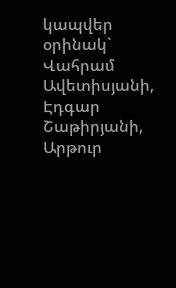կապվեր օրինակ` Վահրամ Ավետիսյանի, Էդգար Շաթիրյանի, Արթուր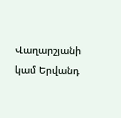Վաղարշյանի կամ Երվանդ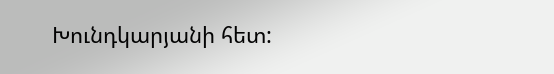Խունդկարյանի հետ: